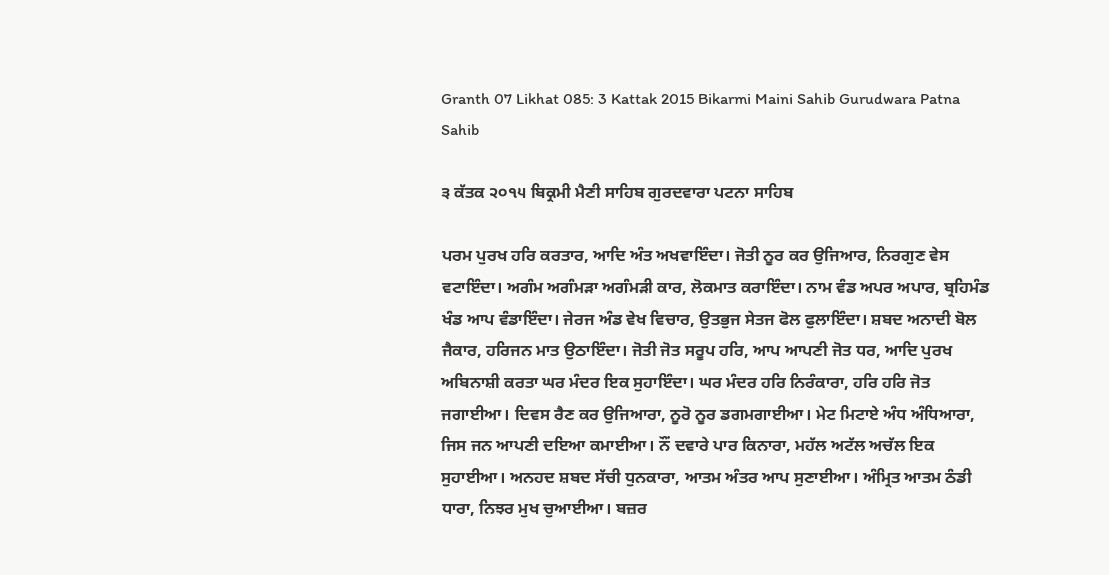Granth 07 Likhat 085: 3 Kattak 2015 Bikarmi Maini Sahib Gurudwara Patna Sahib

੩ ਕੱਤਕ ੨੦੧੫ ਬਿਕ੍ਰਮੀ ਮੈਣੀ ਸਾਹਿਬ ਗੁਰਦਵਾਰਾ ਪਟਨਾ ਸਾਹਿਬ

ਪਰਮ ਪੁਰਖ ਹਰਿ ਕਰਤਾਰ, ਆਦਿ ਅੰਤ ਅਖਵਾਇੰਦਾ। ਜੋਤੀ ਨੂਰ ਕਰ ਉਜਿਆਰ, ਨਿਰਗੁਣ ਵੇਸ ਵਟਾਇੰਦਾ। ਅਗੰਮ ਅਗੰਮੜਾ ਅਗੰਮੜੀ ਕਾਰ, ਲੋਕਮਾਤ ਕਰਾਇੰਦਾ। ਨਾਮ ਵੰਡ ਅਪਰ ਅਪਾਰ, ਬ੍ਰਹਿਮੰਡ ਖੰਡ ਆਪ ਵੰਡਾਇੰਦਾ। ਜੇਰਜ ਅੰਡ ਵੇਖ ਵਿਚਾਰ, ਉਤਭੁਜ ਸੇਤਜ ਫੋਲ ਫੁਲਾਇੰਦਾ। ਸ਼ਬਦ ਅਨਾਦੀ ਬੋਲ ਜੈਕਾਰ, ਹਰਿਜਨ ਮਾਤ ਉਠਾਇੰਦਾ। ਜੋਤੀ ਜੋਤ ਸਰੂਪ ਹਰਿ, ਆਪ ਆਪਣੀ ਜੋਤ ਧਰ, ਆਦਿ ਪੁਰਖ ਅਬਿਨਾਸ਼ੀ ਕਰਤਾ ਘਰ ਮੰਦਰ ਇਕ ਸੁਹਾਇੰਦਾ। ਘਰ ਮੰਦਰ ਹਰਿ ਨਿਰੰਕਾਰਾ, ਹਰਿ ਹਰਿ ਜੋਤ ਜਗਾਈਆ। ਦਿਵਸ ਰੈਣ ਕਰ ਉਜਿਆਰਾ, ਨੂਰੋ ਨੂਰ ਡਗਮਗਾਈਆ। ਮੇਟ ਮਿਟਾਏ ਅੰਧ ਅੰਧਿਆਰਾ, ਜਿਸ ਜਨ ਆਪਣੀ ਦਇਆ ਕਮਾਈਆ। ਨੌਂ ਦਵਾਰੇ ਪਾਰ ਕਿਨਾਰਾ, ਮਹੱਲ ਅਟੱਲ ਅਚੱਲ ਇਕ ਸੁਹਾਈਆ। ਅਨਹਦ ਸ਼ਬਦ ਸੱਚੀ ਧੁਨਕਾਰਾ, ਆਤਮ ਅੰਤਰ ਆਪ ਸੁਣਾਈਆ। ਅੰਮ੍ਰਿਤ ਆਤਮ ਠੰਡੀ ਧਾਰਾ, ਨਿਝਰ ਮੁਖ ਚੁਆਈਆ। ਬਜ਼ਰ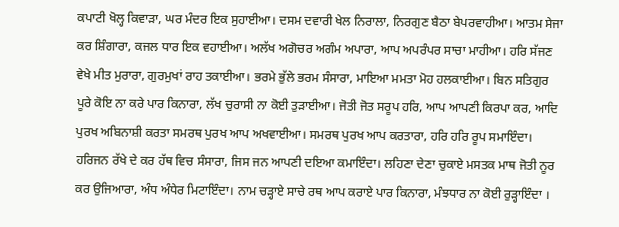ਕਪਾਟੀ ਖੋਲ੍ਹ ਕਿਵਾੜਾ, ਘਰ ਮੰਦਰ ਇਕ ਸੁਹਾਈਆ। ਦਸਮ ਦਵਾਰੀ ਖੇਲ ਨਿਰਾਲਾ, ਨਿਰਗੁਣ ਬੈਠਾ ਬੇਪਰਵਾਹੀਆ। ਆਤਮ ਸੇਜਾ ਕਰ ਸ਼ਿੰਗਾਰਾ, ਕਜਲ ਧਾਰ ਇਕ ਵਹਾਈਆ। ਅਲੱਖ ਅਗੋਚਰ ਅਗੰਮ ਅਪਾਰਾ, ਆਪ ਅਪਰੰਪਰ ਸਾਚਾ ਮਾਹੀਆ। ਹਰਿ ਸੱਜਣ ਵੇਖੇ ਮੀਤ ਮੁਰਾਰਾ, ਗੁਰਮੁਖਾਂ ਰਾਹ ਤਕਾਈਆ। ਭਰਮੇ ਭੁੱਲੇ ਭਰਮ ਸੰਸਾਰਾ, ਮਾਇਆ ਮਮਤਾ ਮੋਹ ਹਲਕਾਈਆ। ਬਿਨ ਸਤਿਗੁਰ ਪੂਰੇ ਕੋਇ ਨਾ ਕਰੇ ਪਾਰ ਕਿਨਾਰਾ, ਲੱਖ ਚੁਰਾਸੀ ਨਾ ਕੋਈ ਤੁੜਾਈਆ। ਜੋਤੀ ਜੋਤ ਸਰੂਪ ਹਰਿ, ਆਪ ਆਪਣੀ ਕਿਰਪਾ ਕਰ, ਆਦਿ ਪੁਰਖ ਅਬਿਨਾਸ਼ੀ ਕਰਤਾ ਸਮਰਥ ਪੁਰਖ ਆਪ ਅਖਵਾਈਆ। ਸਮਰਥ ਪੁਰਖ ਆਪ ਕਰਤਾਰਾ, ਹਰਿ ਹਰਿ ਰੂਪ ਸਮਾਇੰਦਾ। ਹਰਿਜਨ ਰੱਖੇ ਦੇ ਕਰ ਹੱਥ ਵਿਚ ਸੰਸਾਰਾ, ਜਿਸ ਜਨ ਆਪਣੀ ਦਇਆ ਕਮਾਇੰਦਾ। ਲਹਿਣਾ ਦੇਣਾ ਚੁਕਾਏ ਮਸਤਕ ਮਾਥ ਜੋਤੀ ਨੂਰ ਕਰ ਉਜਿਆਰਾ, ਅੰਧ ਅੰਧੇਰ ਮਿਟਾਇੰਦਾ। ਨਾਮ ਚੜ੍ਹਾਏ ਸਾਚੇ ਰਥ ਆਪ ਕਰਾਏ ਪਾਰ ਕਿਨਾਰਾ, ਮੰਝਧਾਰ ਨਾ ਕੋਈ ਰੁੜ੍ਹਾਇੰਦਾ ।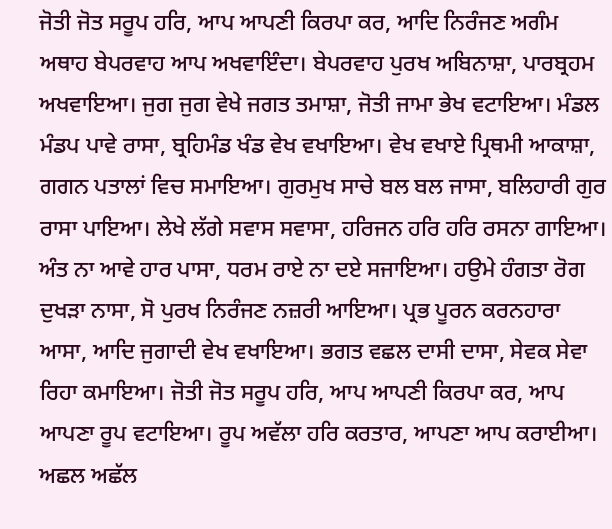ਜੋਤੀ ਜੋਤ ਸਰੂਪ ਹਰਿ, ਆਪ ਆਪਣੀ ਕਿਰਪਾ ਕਰ, ਆਦਿ ਨਿਰੰਜਣ ਅਗੰਮ ਅਥਾਹ ਬੇਪਰਵਾਹ ਆਪ ਅਖਵਾਇੰਦਾ। ਬੇਪਰਵਾਹ ਪੁਰਖ ਅਬਿਨਾਸ਼ਾ, ਪਾਰਬ੍ਰਹਮ ਅਖਵਾਇਆ। ਜੁਗ ਜੁਗ ਵੇਖੇ ਜਗਤ ਤਮਾਸ਼ਾ, ਜੋਤੀ ਜਾਮਾ ਭੇਖ ਵਟਾਇਆ। ਮੰਡਲ ਮੰਡਪ ਪਾਵੇ ਰਾਸਾ, ਬ੍ਰਹਿਮੰਡ ਖੰਡ ਵੇਖ ਵਖਾਇਆ। ਵੇਖ ਵਖਾਏ ਪ੍ਰਿਥਮੀ ਆਕਾਸ਼ਾ, ਗਗਨ ਪਤਾਲਾਂ ਵਿਚ ਸਮਾਇਆ। ਗੁਰਮੁਖ ਸਾਚੇ ਬਲ ਬਲ ਜਾਸਾ, ਬਲਿਹਾਰੀ ਗੁਰ ਰਾਸਾ ਪਾਇਆ। ਲੇਖੇ ਲੱਗੇ ਸਵਾਸ ਸਵਾਸਾ, ਹਰਿਜਨ ਹਰਿ ਹਰਿ ਰਸਨਾ ਗਾਇਆ। ਅੰਤ ਨਾ ਆਵੇ ਹਾਰ ਪਾਸਾ, ਧਰਮ ਰਾਏ ਨਾ ਦਏ ਸਜਾਇਆ। ਹਉਮੇ ਹੰਗਤਾ ਰੋਗ ਦੁਖੜਾ ਨਾਸਾ, ਸੋ ਪੁਰਖ ਨਿਰੰਜਣ ਨਜ਼ਰੀ ਆਇਆ। ਪ੍ਰਭ ਪੂਰਨ ਕਰਨਹਾਰਾ ਆਸਾ, ਆਦਿ ਜੁਗਾਦੀ ਵੇਖ ਵਖਾਇਆ। ਭਗਤ ਵਛਲ ਦਾਸੀ ਦਾਸਾ, ਸੇਵਕ ਸੇਵਾ ਰਿਹਾ ਕਮਾਇਆ। ਜੋਤੀ ਜੋਤ ਸਰੂਪ ਹਰਿ, ਆਪ ਆਪਣੀ ਕਿਰਪਾ ਕਰ, ਆਪ ਆਪਣਾ ਰੂਪ ਵਟਾਇਆ। ਰੂਪ ਅਵੱਲਾ ਹਰਿ ਕਰਤਾਰ, ਆਪਣਾ ਆਪ ਕਰਾਈਆ। ਅਛਲ ਅਛੱਲ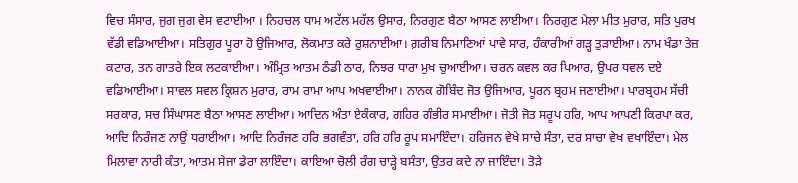ਵਿਚ ਸੰਸਾਰ, ਜੁਗ ਜੁਗ ਵੇਸ ਵਟਾਈਆ । ਨਿਹਚਲ ਧਾਮ ਅਟੱਲ ਮਹੱਲ ਉਸਾਰ, ਨਿਰਗੁਣ ਬੈਠਾ ਆਸਣ ਲਾਈਆ। ਨਿਰਗੁਣ ਮੇਲਾ ਮੀਤ ਮੁਰਾਰ, ਸਤਿ ਪੁਰਖ ਵੱਡੀ ਵਡਿਆਈਆ। ਸਤਿਗੁਰ ਪੂਰਾ ਹੋ ਉਜਿਆਰ, ਲੋਕਮਾਤ ਕਰੇ ਰੁਸ਼ਨਾਈਆ। ਗ਼ਰੀਬ ਨਿਮਾਣਿਆਂ ਪਾਵੇ ਸਾਰ, ਹੰਕਾਰੀਆਂ ਗੜ੍ਹ ਤੁੜਾਈਆ। ਨਾਮ ਖੰਡਾ ਤੇਜ਼ ਕਟਾਰ, ਤਨ ਗਾਤਰੇ ਇਕ ਲਟਕਾਈਆ। ਅੰਮ੍ਰਿਤ ਆਤਮ ਠੰਡੀ ਠਾਰ, ਨਿਝਰ ਧਾਰਾ ਮੁਖ ਚੁਆਈਆ। ਚਰਨ ਕਵਲ ਕਰ ਪਿਆਰ, ਉਪਰ ਧਵਲ ਦਏ ਵਡਿਆਈਆ। ਸਾਵਲ ਸਵਲ ਕ੍ਰਿਸ਼ਨ ਮੁਰਾਰ, ਰਾਮ ਰਾਮਾ ਆਪ ਅਖਵਾਈਆ। ਨਾਨਕ ਗੋਬਿੰਦ ਜੋਤ ਉਜਿਆਰ, ਪੂਰਨ ਬ੍ਰਹਮ ਜਣਾਈਆ। ਪਾਰਬ੍ਰਹਮ ਸੱਚੀ ਸਰਕਾਰ, ਸਚ ਸਿੰਘਾਸਣ ਬੈਠਾ ਆਸਣ ਲਾਈਆ। ਆਦਿਨ ਅੰਤਾ ਏਕੰਕਾਰ, ਗਹਿਰ ਗੰਭੀਰ ਸਮਾਈਆ। ਜੋਤੀ ਜੋਤ ਸਰੂਪ ਹਰਿ, ਆਪ ਆਪਣੀ ਕਿਰਪਾ ਕਰ, ਆਦਿ ਨਿਰੰਜਣ ਨਾਉਂ ਧਰਾਈਆ। ਆਦਿ ਨਿਰੰਜਣ ਹਰਿ ਭਗਵੰਤਾ, ਹਰਿ ਹਰਿ ਰੂਪ ਸਮਾਇੰਦਾ। ਹਰਿਜਨ ਵੇਖੇ ਸਾਚੇ ਸੰਤਾ, ਦਰ ਸਾਚਾ ਵੇਖ ਵਖਾਇੰਦਾ। ਮੇਲ ਮਿਲਾਵਾ ਨਾਰੀ ਕੰਤਾ, ਆਤਮ ਸੇਜਾ ਡੇਰਾ ਲਾਇੰਦਾ। ਕਾਇਆ ਚੋਲੀ ਰੰਗ ਚਾੜ੍ਹੇ ਬਸੰਤਾ, ਉਤਰ ਕਦੇ ਨਾ ਜਾਇੰਦਾ। ਤੋੜੇ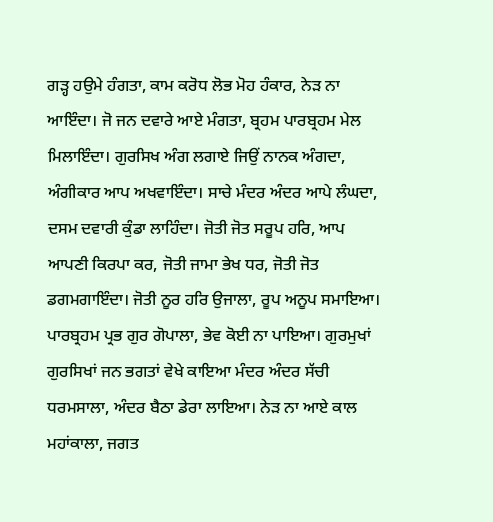ਗੜ੍ਹ ਹਉਮੇ ਹੰਗਤਾ, ਕਾਮ ਕਰੋਧ ਲੋਭ ਮੋਹ ਹੰਕਾਰ, ਨੇੜ ਨਾ ਆਇੰਦਾ। ਜੋ ਜਨ ਦਵਾਰੇ ਆਏ ਮੰਗਤਾ, ਬ੍ਰਹਮ ਪਾਰਬ੍ਰਹਮ ਮੇਲ ਮਿਲਾਇੰਦਾ। ਗੁਰਸਿਖ ਅੰਗ ਲਗਾਏ ਜਿਉਂ ਨਾਨਕ ਅੰਗਦਾ, ਅੰਗੀਕਾਰ ਆਪ ਅਖਵਾਇੰਦਾ। ਸਾਚੇ ਮੰਦਰ ਅੰਦਰ ਆਪੇ ਲੰਘਦਾ, ਦਸਮ ਦਵਾਰੀ ਕੁੰਡਾ ਲਾਹਿੰਦਾ। ਜੋਤੀ ਜੋਤ ਸਰੂਪ ਹਰਿ, ਆਪ ਆਪਣੀ ਕਿਰਪਾ ਕਰ, ਜੋਤੀ ਜਾਮਾ ਭੇਖ ਧਰ, ਜੋਤੀ ਜੋਤ ਡਗਮਗਾਇੰਦਾ। ਜੋਤੀ ਨੂਰ ਹਰਿ ਉਜਾਲਾ, ਰੂਪ ਅਨੂਪ ਸਮਾਇਆ। ਪਾਰਬ੍ਰਹਮ ਪ੍ਰਭ ਗੁਰ ਗੋਪਾਲਾ, ਭੇਵ ਕੋਈ ਨਾ ਪਾਇਆ। ਗੁਰਮੁਖਾਂ ਗੁਰਸਿਖਾਂ ਜਨ ਭਗਤਾਂ ਵੇਖੇ ਕਾਇਆ ਮੰਦਰ ਅੰਦਰ ਸੱਚੀ ਧਰਮਸਾਲਾ, ਅੰਦਰ ਬੈਠਾ ਡੇਰਾ ਲਾਇਆ। ਨੇੜ ਨਾ ਆਏ ਕਾਲ ਮਹਾਂਕਾਲਾ, ਜਗਤ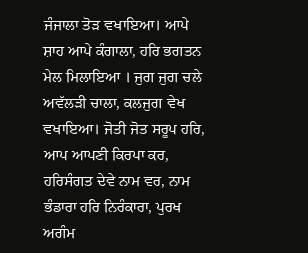ਜੰਜਾਲਾ ਤੋੜ ਵਖਾਇਆ। ਆਪੇ ਸ਼ਾਹ ਆਪੇ ਕੰਗਾਲਾ, ਹਰਿ ਭਗਤਨ ਮੇਲ ਮਿਲਾਇਆ । ਜੁਗ ਜੁਗ ਚਲੇ ਅਵੱਲੜੀ ਚਾਲਾ, ਕਲਜੁਗ ਵੇਖ ਵਖਾਇਆ। ਜੋਤੀ ਜੋਤ ਸਰੂਪ ਹਰਿ, ਆਪ ਆਪਣੀ ਕਿਰਪਾ ਕਰ, ਹਰਿਸੰਗਤ ਦੇਵੇ ਨਾਮ ਵਰ, ਨਾਮ ਭੰਡਾਰਾ ਹਰਿ ਨਿਰੰਕਾਰਾ, ਪੁਰਖ ਅਗੰਮ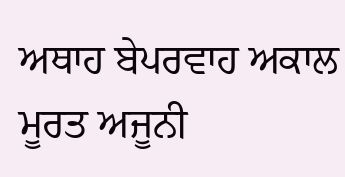ਅਥਾਹ ਬੇਪਰਵਾਹ ਅਕਾਲ ਮੂਰਤ ਅਜੂਨੀ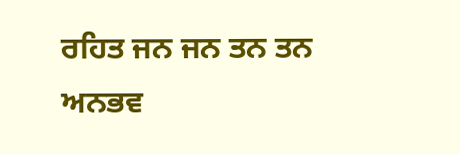ਰਹਿਤ ਜਨ ਜਨ ਤਨ ਤਨ ਅਨਭਵ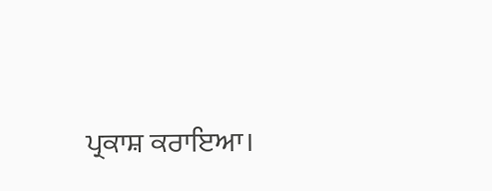ਪ੍ਰਕਾਸ਼ ਕਰਾਇਆ।